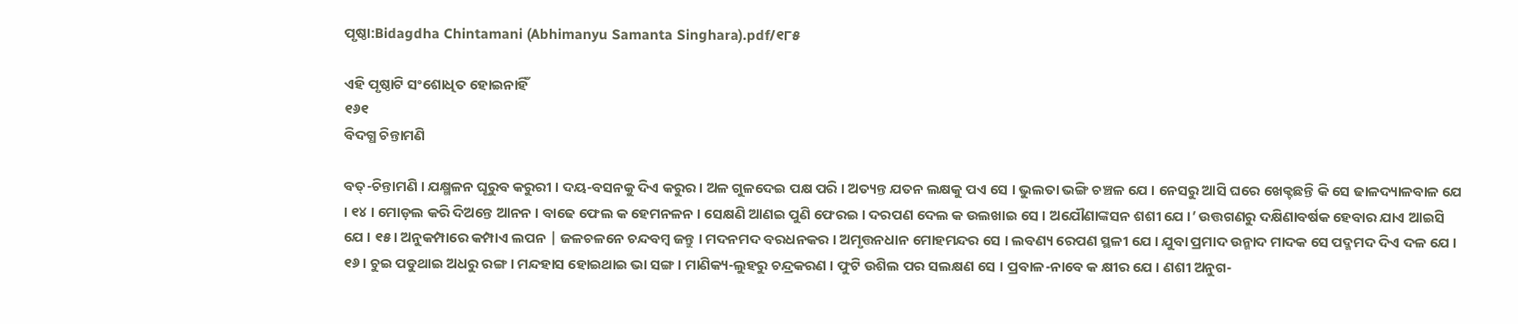ପୃଷ୍ଠା:Bidagdha Chintamani (Abhimanyu Samanta Singhara).pdf/୧୮୫

ଏହି ପୃଷ୍ଠାଟି ସଂଶୋଧିତ ହୋଇନାହିଁ
୧୬୧
ବିଦଗ୍ଧ ଚିନ୍ତାମଣି

ବତ୍-ଚିନ୍ତାମଣି । ଯକ୍ଷ୍ମଳନ ଘୂରୁବ କରୁରୀ । ଦୟ-ବସନକୁ ଦିଏ କରୁର । ଅଳ ଗୁଳଦେଇ ପକ୍ଷ ପରି । ଅତ୍ୟନ୍ତ ଯତନ ଲକ୍ଷକୁ ପଏ ସେ । ଭୁଲତା ଭଙ୍ଗି ଚଞ୍ଚଳ ଯେ । ନେସରୁ ଆସି ଘରେ ଖେକ୍ଟଛନ୍ତି କି ସେ ଢାଳଦ୍ୟାଳବାଳ ଯେ । ୧୪ । ମୋଡ଼ଲ କରି ଦିଅନ୍ତେ ଆନନ । ବାଢେ ଫେଲ କ ହେମନଳନ । ସେକ୍ଷଣି ଆଣଇ ପୁଣି ଫେରଇ । ଦରପଣ ଦେଲ କ ଉଲଖାଇ ସେ । ଅଯୌଣାଙ୍କସନ ଶଶୀ ଯେ ।’ ଉତ୍ତଗଣରୁ ଦକ୍ଷିଣାବର୍ଷକ ହେବାର ଯାଏ ଆଇସି ଯେ । ୧୫ । ଅନୁକମ୍ପାରେ କମ୍ପାଏ ଲପନ | ଜଳଚଳନେ ଚନ୍ଦବମ୍ବ ଜନ୍ତୁ । ମଦନମଦ ବରଧନକର । ଅମୃତ୍ତନଧାନ ମୋହମନ୍ଦର ସେ । ଲବଣ୍ୟ ରେପଣ ସ୍ଥଳୀ ଯେ । ଯୁବା ପ୍ରମାଦ ଉନ୍ମାଦ ମାଦକ ସେ ପଦ୍ମମଦ ଦିଏ ଦଳ ଯେ । ୧୬ । ଚୁଇ ପଡୁଥାଇ ଅଧରୁ ରଙ୍ଗ । ମନ୍ଦହାସ ହୋଇଥାଇ ଭା ସଙ୍ଗ । ମାଣିକ୍ୟ-ଲୁହରୁ ଚନ୍ଦ୍ରକରଣ । ଫୁଟି ଉଶିଲ ପର ସଲକ୍ଷଣ ସେ । ପ୍ରବାଳ-ନାବେ କ କ୍ଷୀର ଯେ । ଣଶୀ ଅନୁଗ-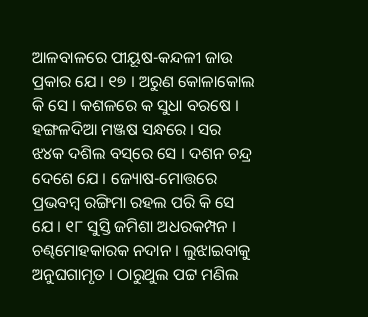ଆଳବାଳରେ ପୀୟୂଷ-କନ୍ଦଳୀ ଜାଉ ପ୍ରକାର ଯେ । ୧୭ । ଅରୁଣ କୋଳାକୋଲ କି ସେ । କଶଳରେ କ ସୁଧା ବରଷେ । ହଙ୍ଗଳଦିଆ ମଞ୍ଜଷ ସନ୍ଧରେ । ସର ଝ୪କ ଦଶିଲ ବସ୍‌ରେ ସେ । ଦଶନ ଚନ୍ଦ୍ର ଦେଶେ ଯେ । ଜ୍ୟୋଷ-ମୋତ୍ତରେ ପ୍ରଭବମ୍ବ ରଙ୍ଗିମା ରହଲ ପରି କି ସେ ଯେ । ୧୮ ସୁସ୍ତି ଜମିଶା ଅଧରକମ୍ପନ । ଚଣ୍ଢମୋହକାରକ ନଦାନ । ଲୁଝାଇବାକୁ ଅନୁଘଗାମୃତ । ଠାରୁଥୁଲ ପଟ୍ଟ ମଣିଲ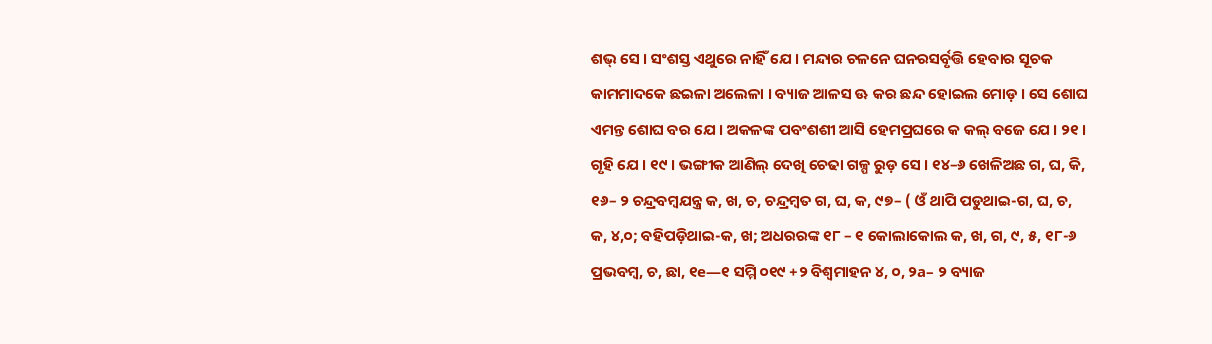ଶଭ୍ ସେ । ସଂଶସ୍ତ ଏଥୁରେ ନାହିଁ ଯେ । ମନ୍ଦାର ଚଳନେ ଘନରସର୍ବୃତ୍ତି ହେବାର ସୂଚକ କାମମାଦକେ ଛଇଳା ଅଲେଳା । ବ୍ୟାଜ ଆଳସ ଊ କର ଛନ୍ଦ ହୋଇଲ ମୋଡ଼ । ସେ ଶୋଘ ଏମନ୍ତ ଶୋଘ ବର ଯେ । ଅକଳଙ୍କ ପବଂଶଶୀ ଆସି ହେମପ୍ରଘରେ କ କଲ୍ ବଜେ ଯେ । ୨୧ । ଗୃହି ଯେ । ୧୯ । ଭଙ୍ଗୀକ ଆଣିଲ୍ ଦେଖି ଚେଢା ଗଳ୍ପ ରୁଡ଼ ସେ । ୧୪–୬ ଖେଳିଅଛ ଗ, ଘ, କି, ୧୬– ୨ ଚନ୍ଦ୍ରବମ୍ବଯନ୍ତ୍ର କ, ଖ, ଚ, ଚନ୍ଦ୍ରମ୍ବତ ଗ, ଘ, କ, ୯୭– ( ଓଁ ଥାପି ପଡୁଥାଇ-ଗ, ଘ, ଚ, କ, ୪,୦; ବହିପଡ଼ିଥାଇ-କ, ଖ; ଅଧରରଙ୍କ ୧୮ – ୧ କୋଲାକୋଲ କ, ଖ, ଗ, ୯, ୫, ୧୮-୬ ପ୍ରଭବମ୍ବ, ଚ, ଛା, ୧e—୧ ସମ୍ମି ୦୧୯ +୨ ବିଶ୍ଵମାହନ ୪, ୦, ୨a– ୨ ବ୍ୟାଜ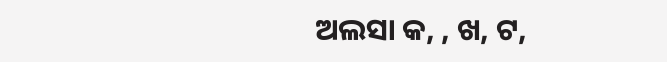ଅଲସା କ, , ଖ, ଟ,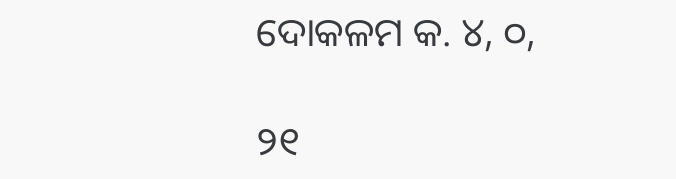ଦୋକଳମ କ. ୪, ୦,

୨୧